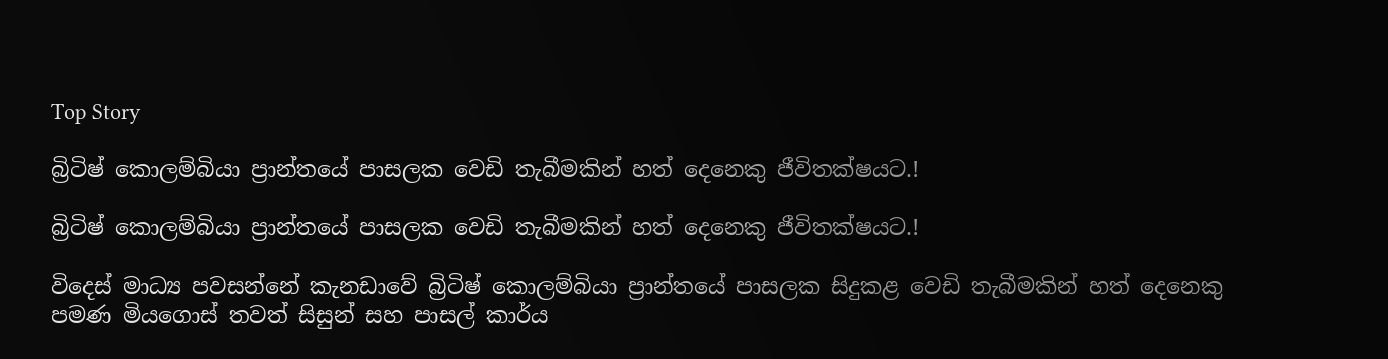Top Story

බ්‍රිටිෂ් කොලම්බියා ප්‍රාන්තයේ පාසලක වෙඩි තැබීමකින් හත් දෙනෙකු ජීවිතක්ෂයට.!

බ්‍රිටිෂ් කොලම්බියා ප්‍රාන්තයේ පාසලක වෙඩි තැබීමකින් හත් දෙනෙකු ජීවිතක්ෂයට.!

විදෙස් මාධ්‍ය පවසන්නේ කැනඩාවේ බ්‍රිටිෂ් කොලම්බියා ප්‍රාන්තයේ පාසලක සිදුකළ වෙඩි තැබීමකින් හත් දෙනෙකු පමණ මියගොස් තවත් සිසුන් සහ පාසල් කාර්ය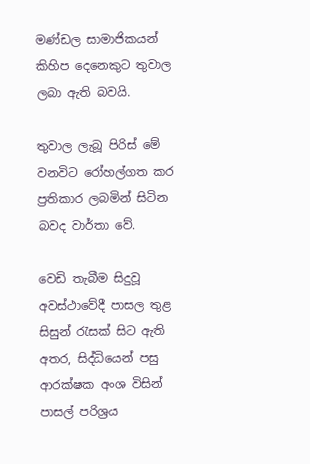මණ්ඩල සාමාජිකයන් කිහිප දෙනෙකුට තුවාල ලබා ඇති බවයි.

තුවාල ලැබූ පිරිස් මේ වනවිට රෝහල්ගත කර ප්‍රතිකාර ලබමින් සිටින බවද වාර්තා වේ.

වෙඩි තැබීම සිදුවූ අවස්ථාවේදී පාසල තුළ සිසුන් රැසක් සිට ඇති අතර, සිද්ධියෙන් පසු ආරක්ෂක අංශ විසින් පාසල් පරිශ්‍රය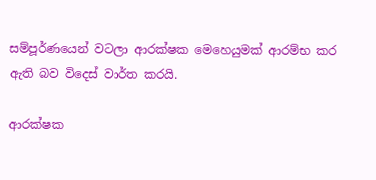සම්පූර්ණයෙන් වටලා ආරක්ෂක මෙහෙයුමක් ආරම්භ කර ඇති බව විදෙස් වාර්ත කරයි.

ආරක්ෂක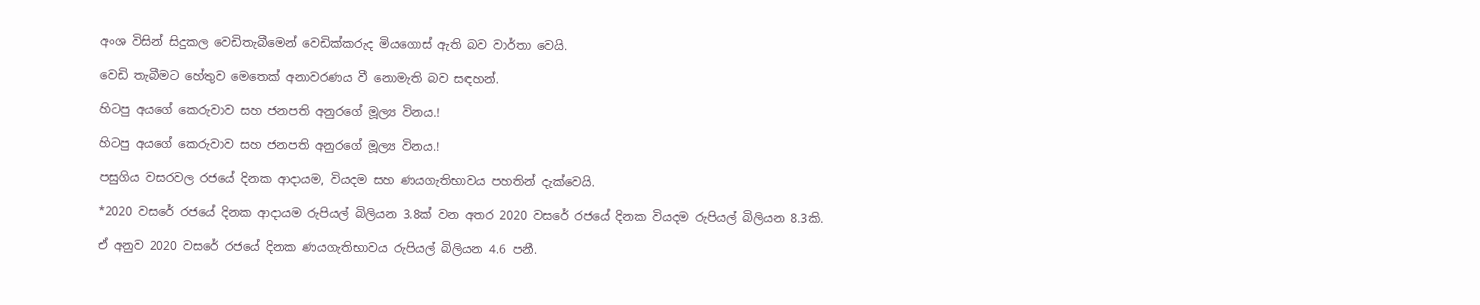අංශ විසින් සිදුකල වෙඩිතැබීමෙන් වෙඩික්කරුද මියගොස් ඇති බව වාර්තා වෙයි.

වෙඩි තැබීමට හේතුව මෙතෙක් අනාවරණය වී නොමැති බව සඳහන්.

හිටපු අයගේ කෙරුවාව සහ ජනපති අනුරගේ මූල්‍ය විනය.!

හිටපු අයගේ කෙරුවාව සහ ජනපති අනුරගේ මූල්‍ය විනය.!

පසුගිය වසරවල රජයේ දිනක ආදායම, වියදම සහ ණයගැතිභාවය පහතින් දැක්වෙයි.

*2020 වසරේ රජයේ දිනක ආදායම රුපියල් බිලියන 3.8ක් වන අතර 2020 වසරේ රජයේ දිනක වියදම රුපියල් බිලියන 8.3කි.

ඒ අනුව 2020 වසරේ රජයේ දිනක ණයගැතිභාවය රුපියල් බිලියන 4.6 පනී.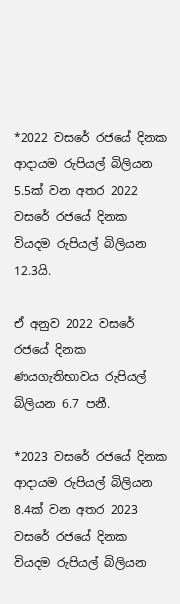*2022 වසරේ රජයේ දිනක ආදායම රුපියල් බිලියන 5.5ක් වන අතර 2022 වසරේ රජයේ දිනක වියදම රුපියල් බිලියන 12.3යි.

ඒ අනුව 2022 වසරේ රජයේ දිනක ණයගැතිභාවය රුපියල් බිලියන 6.7 පනී.

*2023 වසරේ රජයේ දිනක ආදායම රුපියල් බිලියන 8.4ක් වන අතර 2023 වසරේ රජයේ දිනක වියදම රුපියල් බිලියන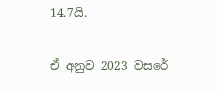14.7යි.

ඒ අනුව 2023 වසරේ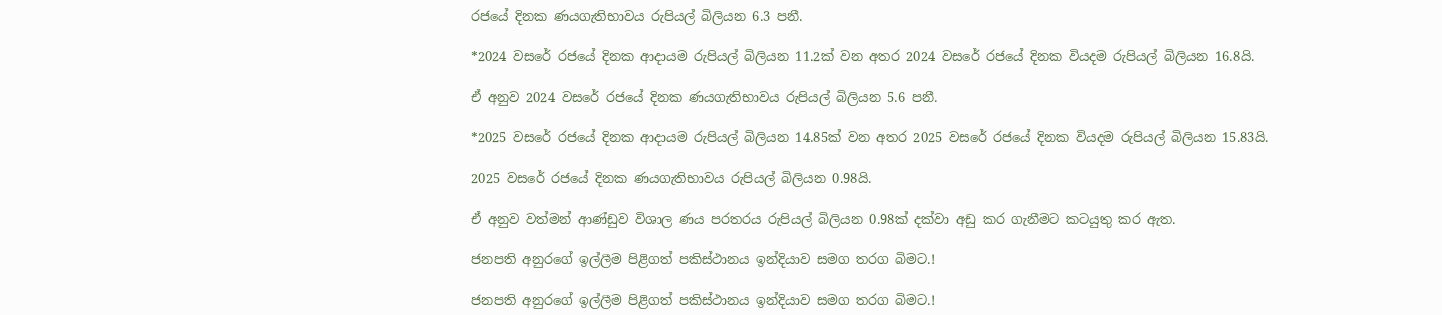රජයේ දිනක ණයගැතිභාවය රුපියල් බිලියන 6.3 පනී.

*2024 වසරේ රජයේ දිනක ආදායම රුපියල් බිලියන 11.2ක් වන අතර 2024 වසරේ රජයේ දිනක වියදම රුපියල් බිලියන 16.8යි.

ඒ අනුව 2024 වසරේ රජයේ දිනක ණයගැතිභාවය රුපියල් බිලියන 5.6 පනී.

*2025 වසරේ රජයේ දිනක ආදායම රුපියල් බිලියන 14.85ක් වන අතර 2025 වසරේ රජයේ දිනක වියදම රුපියල් බිලියන 15.83යි.

2025 වසරේ රජයේ දිනක ණයගැතිභාවය රුපියල් බිලියන 0.98යි.

ඒ අනුව වත්මන් ආණ්ඩුව විශාල ණය පරතරය රුපියල් බිලියන 0.98ක් දක්වා අඩු කර ගැනීමට කටයුතු කර ඇත.

ජනපති අනුරගේ ඉල්ලීම පිළිගත් පකිස්ථානය ඉන්දියාව සමග තරග බිමට.!

ජනපති අනුරගේ ඉල්ලීම පිළිගත් පකිස්ථානය ඉන්දියාව සමග තරග බිමට.!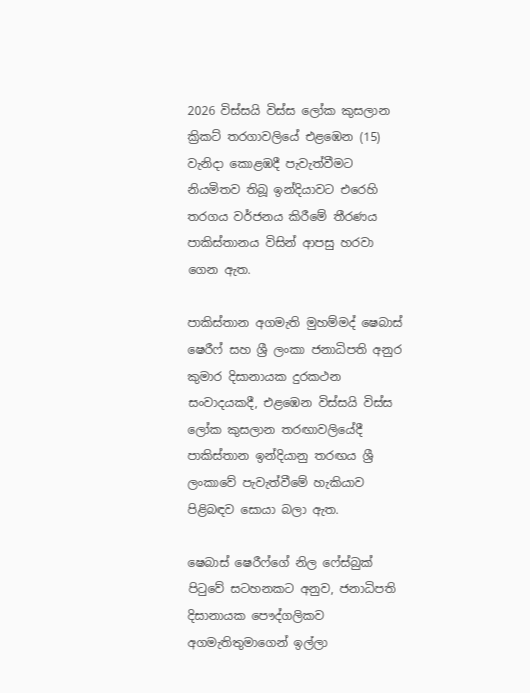2026 විස්සයි විස්ස ලෝක කුසලාන ක්‍රිකට් තරගාවලියේ එළඹෙන (15) වැනිදා කොළඹදී පැවැත්වීමට නියමිතව තිබූ ඉන්දියාවට එරෙහි තරගය වර්ජනය කිරීමේ තීරණය පාකිස්තානය විසින් ආපසු හරවා ගෙන ඇත.

පාකිස්තාන අගමැති මුහම්මද් ෂෙබාස් ෂෙරීෆ් සහ ශ්‍රී ලංකා ජනාධිපති අනුර කුමාර දිසානායක දුරකථන සංවාදයකදී, එළඹෙන විස්සයි විස්ස ලෝක කුසලාන තරඟාවලියේදී පාකිස්තාන ඉන්දියානු තරඟය ශ්‍රී ලංකාවේ පැවැත්වීමේ හැකියාව පිළිබඳව සොයා බලා ඇත.

ෂෙබාස් ෂෙරීෆ්ගේ නිල ෆේස්බුක් පිටුවේ සටහනකට අනුව, ජනාධිපති දිසානායක පෞද්ගලිකව අගමැතිතුමාගෙන් ඉල්ලා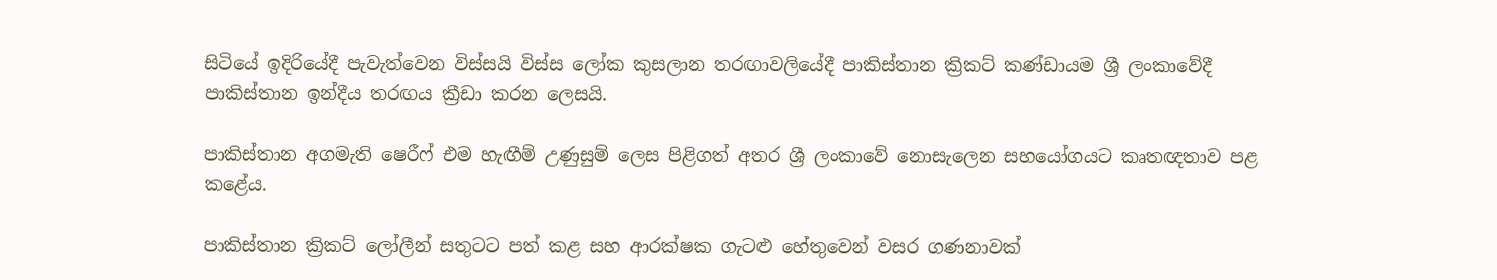සිටියේ ඉදිරියේදී පැවැත්වෙන විස්සයි විස්ස ලෝක කුසලාන තරඟාවලියේදී පාකිස්තාන ක්‍රිකට් කණ්ඩායම ශ්‍රී ලංකාවේදී පාකිස්තාන ඉන්දීය තරඟය ක්‍රීඩා කරන ලෙසයි.

පාකිස්තාන අගමැති ෂෙරීෆ් එම හැඟීම් උණුසුම් ලෙස පිළිගත් අතර ශ්‍රී ලංකාවේ නොසැලෙන සහයෝගයට කෘතඥතාව පළ කළේය.

පාකිස්තාන ක්‍රිකට් ලෝලීන් සතුටට පත් කළ සහ ආරක්ෂක ගැටළු හේතුවෙන් වසර ගණනාවක්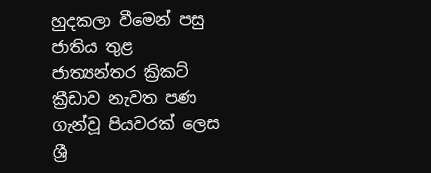හුදකලා වීමෙන් පසු ජාතිය තුළ ජාත්‍යන්තර ක්‍රිකට් ක්‍රීඩාව නැවත පණ ගැන්වූ පියවරක් ලෙස ශ්‍රී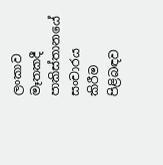ලංකාව මෑතකදී පාකිස්තානයේ සංචාරය කිරීම පිළිබඳව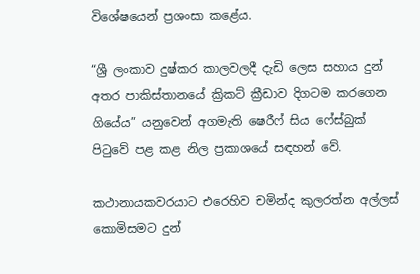විශේෂයෙන් ප්‍රශංසා කළේය.

“ශ්‍රී ලංකාව දුෂ්කර කාලවලදී දැඩි ලෙස සහාය දුන් අතර පාකිස්තානයේ ක්‍රිකට් ක්‍රීඩාව දිගටම කරගෙන ගියේය” යනුවෙන් අගමැති ෂෙරීෆ් සිය ෆේස්බුක් පිටුවේ පළ කළ නිල ප්‍රකාශයේ සඳහන් වේ.

කථානායකවරයාට එරෙහිව චමින්ද කුලරත්න අල්ලස් කොමිසමට දුන්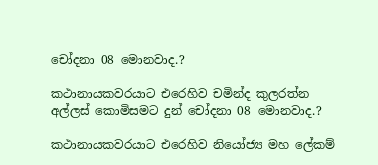චෝදනා 08 මොනවාද.?

කථානායකවරයාට එරෙහිව චමින්ද කුලරත්න අල්ලස් කොමිසමට දුන් චෝදනා 08 මොනවාද.?

කථානායකවරයාට එරෙහිව නියෝජ්‍ය මහ ලේකම්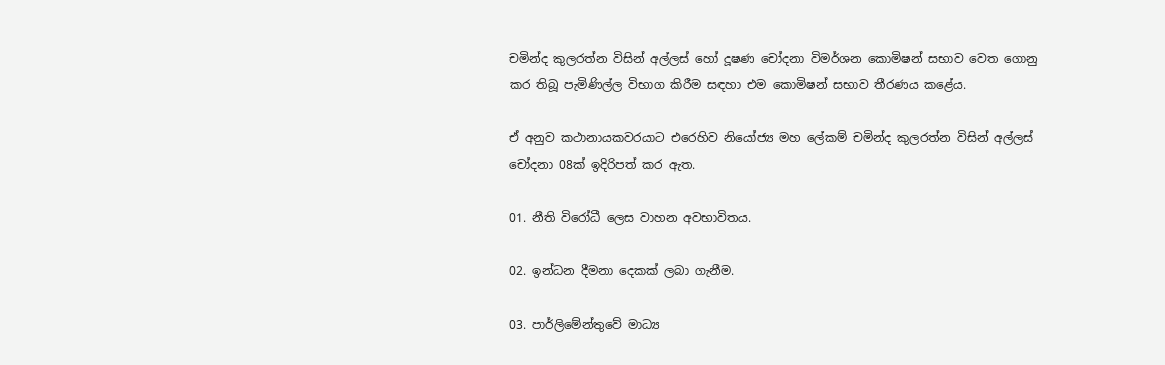චමින්ද කුලරත්න විසින් අල්ලස් හෝ දූෂණ චෝදනා විමර්ශන කොමිෂන් සභාව වෙත ගොනු කර තිබූ පැමිණිල්ල විභාග කිරීම සඳහා එම කොමිෂන් සභාව තීරණය කළේය.

ඒ අනුව කථානායකවරයාට එරෙහිව නියෝජ්‍ය මහ ලේකම් චමින්ද කුලරත්න විසින් අල්ලස් චෝදනා 08ක් ඉදිරිපත් කර ඇත.

01. නීති විරෝධී ලෙස වාහන අවභාවිතය.

02. ඉන්ධන දීමනා දෙකක් ලබා ගැනීම.

03. පාර්ලිමේන්තුවේ මාධ්‍ය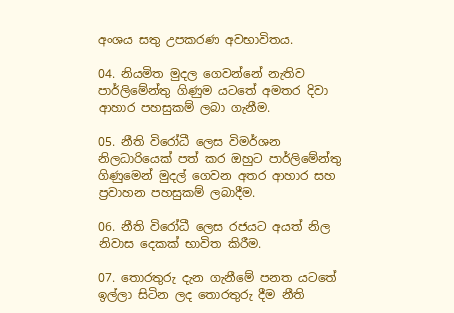අංශය සතු උපකරණ අවභාවිතය.

04. නියමිත මුදල ගෙවන්නේ නැතිව පාර්ලිමේන්තු ගිණුම යටතේ අමතර දිවා ආහාර පහසුකම් ලබා ගැනීම.

05. නීති විරෝධී ලෙස විමර්ශන නිලධාරියෙක් පත් කර ඔහුට පාර්ලිමේන්තු ගිණුමෙන් මුදල් ගෙවන අතර ආහාර සහ ප්‍රවාහන පහසුකම් ලබාදීම.

06. නීති විරෝධී ලෙස රජයට අයත් නිල නිවාස දෙකක් භාවිත කිරීම.

07. තොරතුරු දැන ගැනීමේ පනත යටතේ ඉල්ලා සිටින ලද තොරතුරු දීම නීති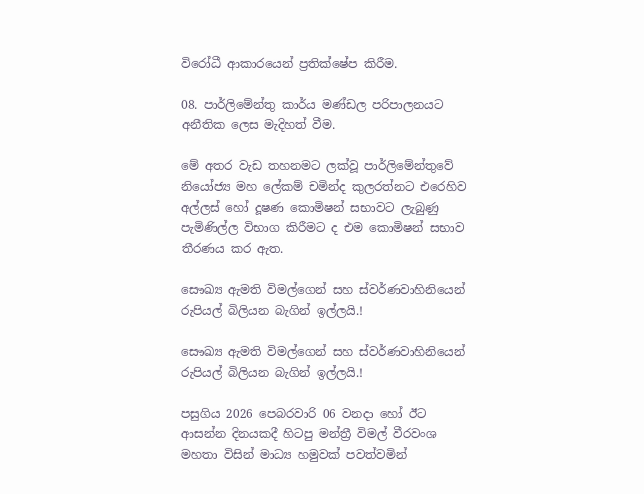විරෝධී ආකාරයෙන් ප්‍රතික්ෂේප කිරීම.

08. පාර්ලිමේන්තු කාර්ය මණ්ඩල පරිපාලනයට අනීතික ලෙස මැදිහත් වීම.

මේ අතර වැඩ තහනමට ලක්වූ පාර්ලිමේන්තුවේ නියෝජ්‍ය මහ ලේකම් චමින්ද කුලරත්නට එරෙහිව අල්ලස් හෝ දූෂණ කොමිෂන් සභාවට ලැබුණු පැමිණිල්ල විභාග කිරීමට ද එම කොමිෂන් සභාව තීරණය කර ඇත.

සෞඛ්‍ය ඇමති විමල්ගෙන් සහ ස්වර්ණවාහිනියෙන් රුපියල් බිලියන බැගින් ඉල්ලයි.!

සෞඛ්‍ය ඇමති විමල්ගෙන් සහ ස්වර්ණවාහිනියෙන් රුපියල් බිලියන බැගින් ඉල්ලයි.!

පසුගිය 2026 පෙබරවාරි 06 වනදා හෝ ඊට ආසන්න දිනයකදී හිටපු මන්ත්‍රී විමල් වීරවංශ මහතා විසින් මාධ්‍ය හමුවක් පවත්වමින්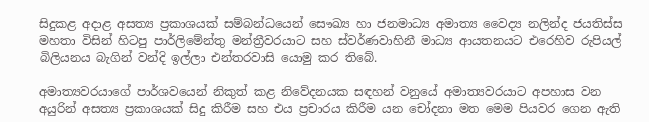සිදුකළ අදාළ අසත්‍ය ප්‍රකාශයක් සම්බන්ධයෙන් සෞඛ්‍ය හා ජනමාධ්‍ය අමාත්‍ය වෛද්‍ය නලින්ද ජයතිස්ස මහතා විසින් හිටපු පාර්ලිමේන්තු මන්ත්‍රීවරයාට සහ ස්වර්ණවාහිනී මාධ්‍ය ආයතනයට එරෙහිව රුපියල් බිලියනය බැගින් වන්දි ඉල්ලා එන්තරවාසි යොමු කර තිබේ.

අමාත්‍යවරයාගේ පාර්ශවයෙන් නිකුත් කළ නිවේදනයක සඳහන් වනුයේ අමාත්‍යවරයාට අපහාස වන අයුරින් අසත්‍ය ප්‍රකාශයක් සිදු කිරීම සහ එය ප්‍රචාරය කිරීම යන චෝදනා මත මෙම පියවර ගෙන ඇති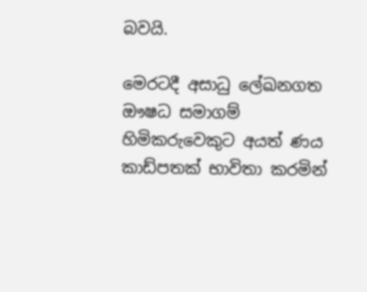බවයි.

මෙරටදී අසාධු ලේඛනගත ඖෂධ සමාගම් හිමිකරුවෙකුට අයත් ණය කාඩ්පතක් භාවිතා කරමින්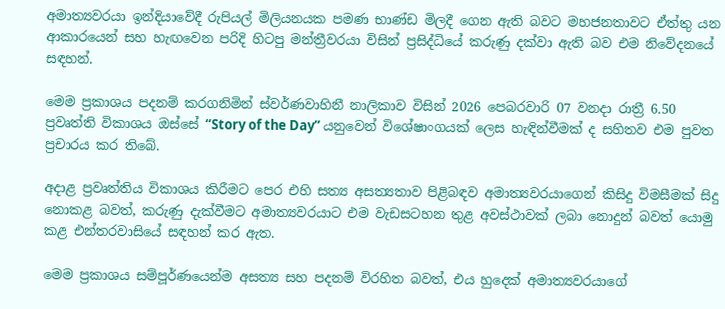අමාත්‍යවරයා ඉන්දියාවේදී රුපියල් මිලියනයක පමණ භාණ්ඩ මිලදී ගෙන ඇති බවට මහජනතාවට ඒත්තු යන ආකාරයෙන් සහ හැඟවෙන පරිදි හිටපු මන්ත්‍රීවරයා විසින් ප්‍රසිද්ධියේ කරුණු දක්වා ඇති බව එම නිවේදනයේ සඳහන්.

මෙම ප්‍රකාශය පදනම් කරගනිමින් ස්වර්ණවාහිනී නාලිකාව විසින් 2026 පෙබරවාරි 07 වනදා රාත්‍රී 6.50 ප්‍රවෘත්ති විකාශය ඔස්සේ “Story of the Day” යනුවෙන් විශේෂාංගයක් ලෙස හැඳින්වීමක් ද සහිතව එම පුවත ප්‍රචාරය කර තිබේ.

අදාළ ප්‍රවෘත්තිය විකාශය කිරීමට පෙර එහි සත්‍ය අසත්‍යතාව පිළිබඳව අමාත්‍යවරයාගෙන් කිසිදු විමසීමක් සිදු නොකළ බවත්, කරුණු දැක්වීමට අමාත්‍යවරයාට එම වැඩසටහන තුළ අවස්ථාවක් ලබා නොදුන් බවත් යොමු කළ එන්තරවාසියේ සඳහන් කර ඇත.

මෙම ප්‍රකාශය සම්පූර්ණයෙන්ම අසත්‍ය සහ පදනම් විරහිත බවත්, එය හුදෙක් අමාත්‍යවරයාගේ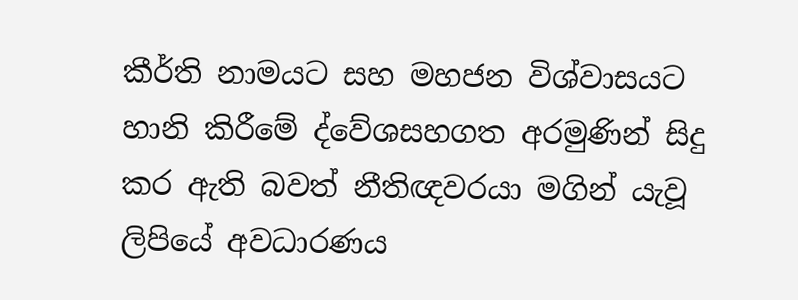කීර්ති නාමයට සහ මහජන විශ්වාසයට හානි කිරීමේ ද්වේශසහගත අරමුණින් සිදු කර ඇති බවත් නීතිඥවරයා මගින් යැවූ ලිපියේ අවධාරණය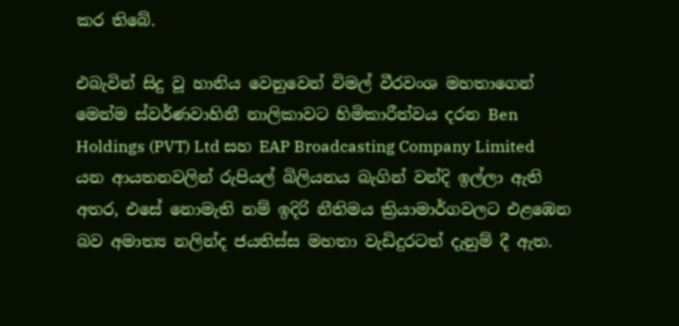කර තිබේ.

එබැවින් සිදු වූ හානිය වෙනුවෙන් විමල් වීරවංශ මහතාගෙන් මෙන්ම ස්වර්ණවාහිනී නාලිකාවට හිමිකාරීත්වය දරන Ben Holdings (PVT) Ltd සහ EAP Broadcasting Company Limited යන ආයතනවලින් රුපියල් බිලියනය බැගින් වන්දි ඉල්ලා ඇති අතර, එසේ නොමැති නම් ඉදිරි නීතිමය ක්‍රියාමාර්ගවලට එළඹෙන බව අමාත්‍ය නලින්ද ජයතිස්ස මහතා වැඩිදුරටත් දැනුම් දී ඇත.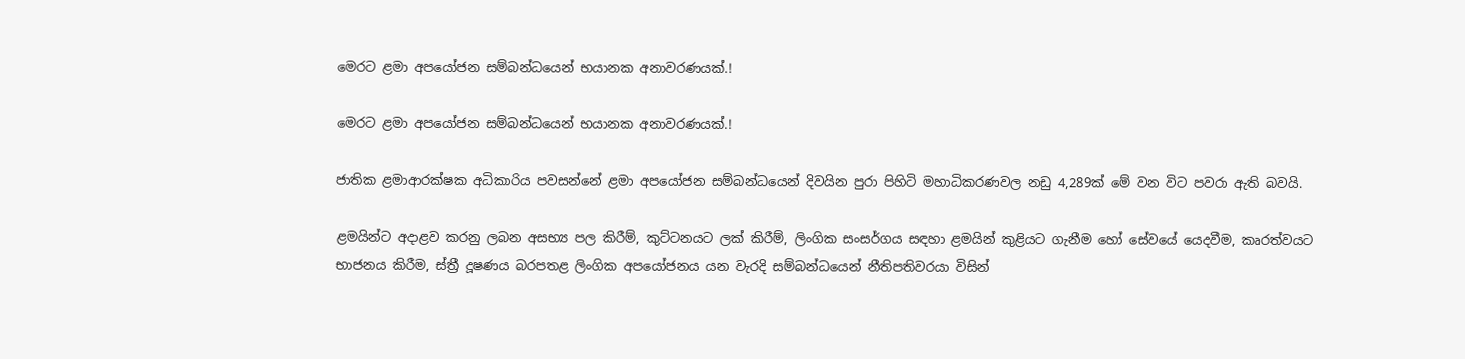මෙරට ළමා අපයෝජන සම්බන්ධයෙන් භයානක අනාවරණයක්.!

මෙරට ළමා අපයෝජන සම්බන්ධයෙන් භයානක අනාවරණයක්.!

ජාතික ළමාආරක්ෂක අධිකාරිය පවසන්නේ ළමා අපයෝජන සම්බන්ධයෙන් දිවයින පුරා පිහිටි මහාධිකරණවල නඩු 4,289ක් මේ වන විට පවරා ඇති බවයි.

ළමයින්ට අදාළව කරනු ලබන අසභ්‍ය පල කිරීම්, කුට්ටනයට ලක් කිරීම්, ලිංගික සංසර්ගය සඳහා ළමයින් කුළියට ගැනීම හෝ සේවයේ යෙදවීම, කෘරත්වයට භාජනය කිරීම, ස්ත්‍රී දූෂණය බරපතළ ලිංගික අපයෝජනය යන වැරදි සම්බන්ධයෙන් නීතිපතිවරයා විසින්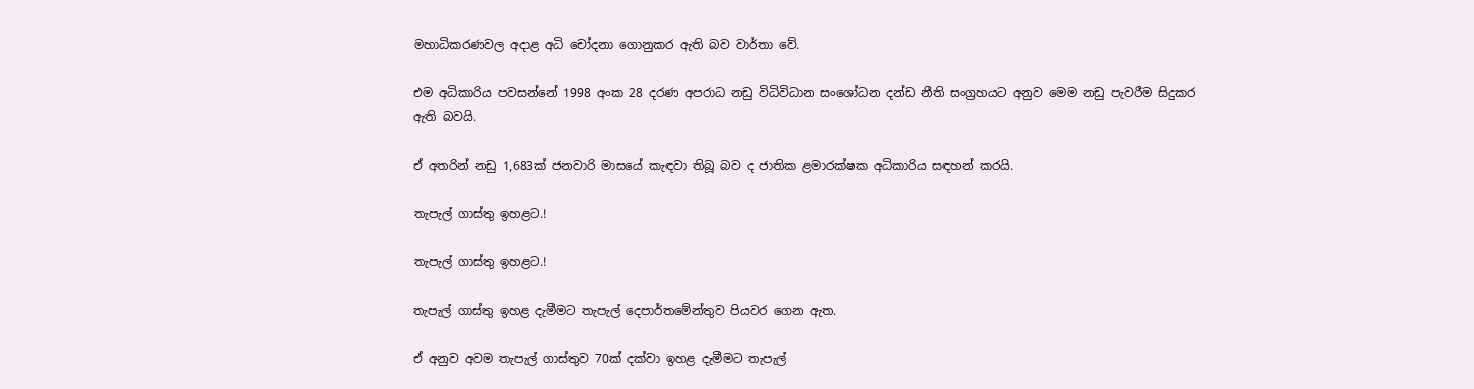මහාධිකරණවල අදාළ අධි චෝදනා ගොනුකර ඇති බව වාර්තා වේ.

එම අධිකාරිය පවසන්නේ 1998 අංක 28 දරණ අපරාධ නඩු විධිවිධාන සංශෝධන දන්ඩ නීති සංග්‍රහයට අනුව මෙම නඩු පැවරීම සිදුකර ඇති බවයි.

ඒ අතරින් නඩු 1,683ක් ජනවාරි මාසයේ කැඳවා තිබූ බව ද ජාතික ළමාරක්ෂක අධිකාරිය සඳහන් කරයි.

තැපැල් ගාස්තු ඉහළට.!

තැපැල් ගාස්තු ඉහළට.!

තැපැල් ගාස්තු ඉහළ දැමීමට තැපැල් දෙපාර්තමේන්තුව පියවර ගෙන ඇත.

ඒ අනුව අවම තැපැල් ගාස්තුව 70ක් දක්වා ඉහළ දැමීමට තැපැල්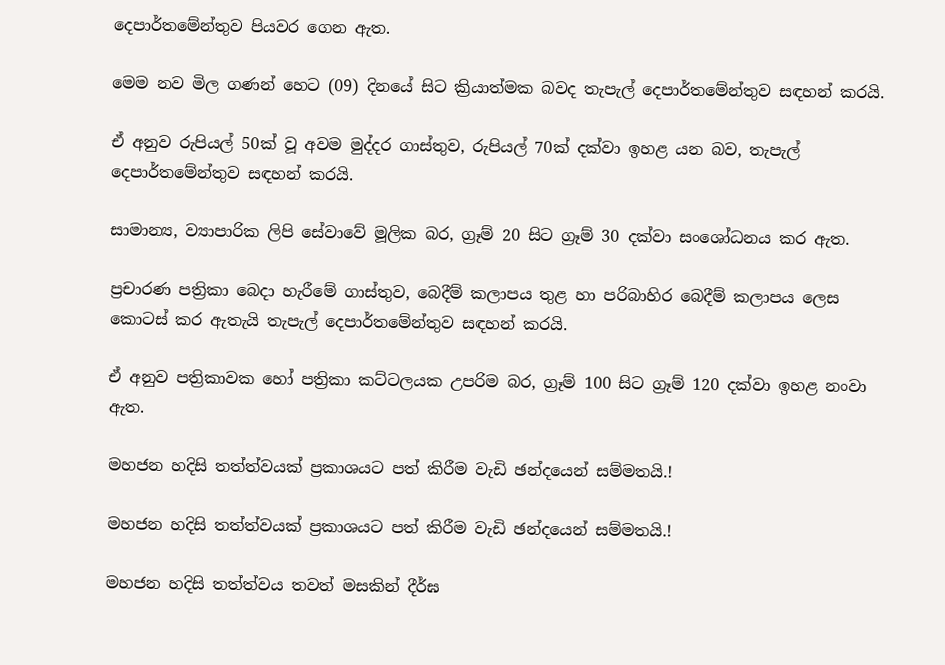දෙපාර්තමේන්තුව පියවර ගෙන ඇත.

මෙම නව මිල ගණන් හෙට (09) දිනයේ සිට ක්‍රියාත්මක බවද තැපැල් දෙපාර්තමේන්තුව සඳහන් කරයි.

ඒ අනුව රුපියල් 50ක් වූ අවම මුද්දර ගාස්තුව, රුපියල් 70ක් දක්වා ඉහළ යන බව, තැපැල් දෙපාර්තමේන්තුව සඳහන් කරයි.

සාමාන්‍ය, ව්‍යාපාරික ලිපි සේවාවේ මූලික බර, ග්‍රෑම් 20 සිට ග්‍රෑම් 30 දක්වා සංශෝධනය කර ඇත.

ප්‍රචාරණ පත්‍රිකා බෙදා හැරීමේ ගාස්තුව, බෙදීම් කලාපය තුළ හා පරිබාහිර බෙදීම් කලාපය ලෙස කොටස් කර ඇතැයි තැපැල් දෙපාර්තමේන්තුව සඳහන් කරයි.

ඒ අනුව පත්‍රිකාවක හෝ පත්‍රිකා කට්ටලයක උපරිම බර, ග්‍රෑම් 100 සිට ග්‍රෑම් 120 දක්වා ඉහළ නංවා ඇත.

මහජන හදිසි තත්ත්වයක් ප්‍රකාශයට පත් කිරීම වැඩි ඡන්දයෙන් සම්මතයි.!

මහජන හදිසි තත්ත්වයක් ප්‍රකාශයට පත් කිරීම වැඩි ඡන්දයෙන් සම්මතයි.!

මහජන හදිසි තත්ත්වය තවත් මසකින් දීර්ඝ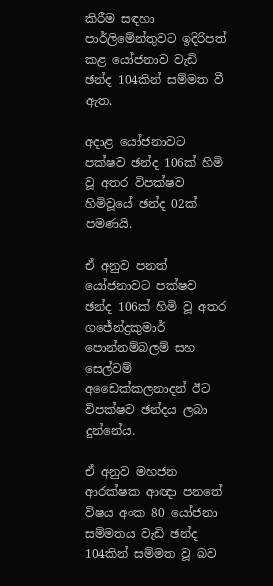කිරීම සඳහා පාර්ලිමේන්තුවට ඉදිරිපත් කළ යෝජනාව වැඩි ඡන්ද 104කින් සම්මත වී ඇත.

අදාළ යෝජනාවට පක්ෂව ඡන්ද 106ක් හිමි වූ අතර විපක්ෂව හිමිවූයේ ඡන්ද 02ක් පමණයි.

ඒ අනුව පනත් යෝජනාවට පක්ෂව ඡන්ද 106ක් හිමි වූ අතර ගජේන්ද්‍රකුමාර් පොන්නම්බලම් සහ සෙල්වම් අඩෛක්කලනාදන් ඊට විපක්ෂව ඡන්දය ලබා දුන්නේය.

ඒ අනුව මහජන ආරක්ෂක ආඥා පනතේ විෂය අංක 80 යෝජනා සම්මතය වැඩි ඡන්ද 104කින් සම්මත වූ බව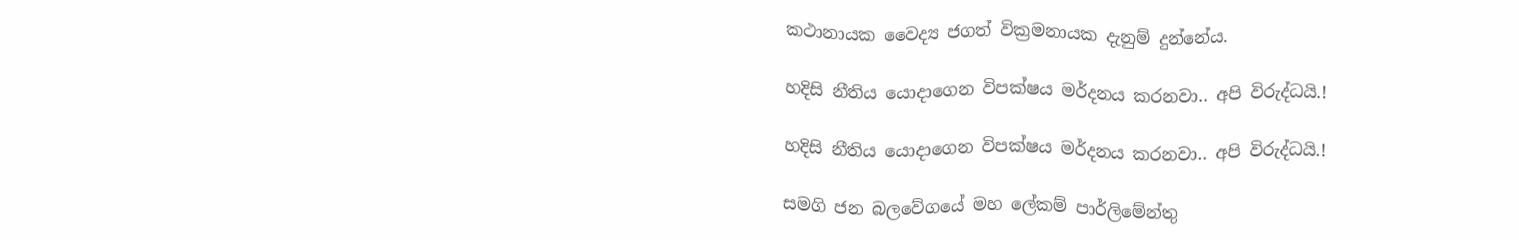කථානායක වෛද්‍ය ජගත් වික්‍රමනායක දැනුම් දුන්නේය.

හදිසි නීතිය යොදාගෙන විපක්ෂය මර්දනය කරනවා.. අපි විරුද්ධයි.!

හදිසි නීතිය යොදාගෙන විපක්ෂය මර්දනය කරනවා.. අපි විරුද්ධයි.!

සමගි ජන බලවේගයේ මහ ලේකම් පාර්ලිමේන්තු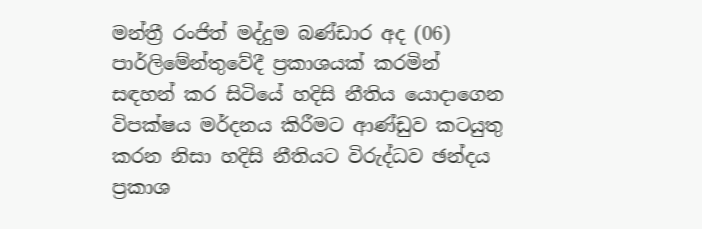මන්ත්‍රී රංජිත් මද්දුම බණ්ඩාර අද (06) පාර්ලිමේන්තුවේදී ප්‍රකාශයක් කරමින් සඳහන් කර සිටියේ හදිසි නීතිය යොදාගෙන විපක්ෂය මර්දනය කිරීමට ආණ්ඩුව කටයුතු කරන නිසා හදිසි නීතියට විරුද්ධව ඡන්දය ප්‍රකාශ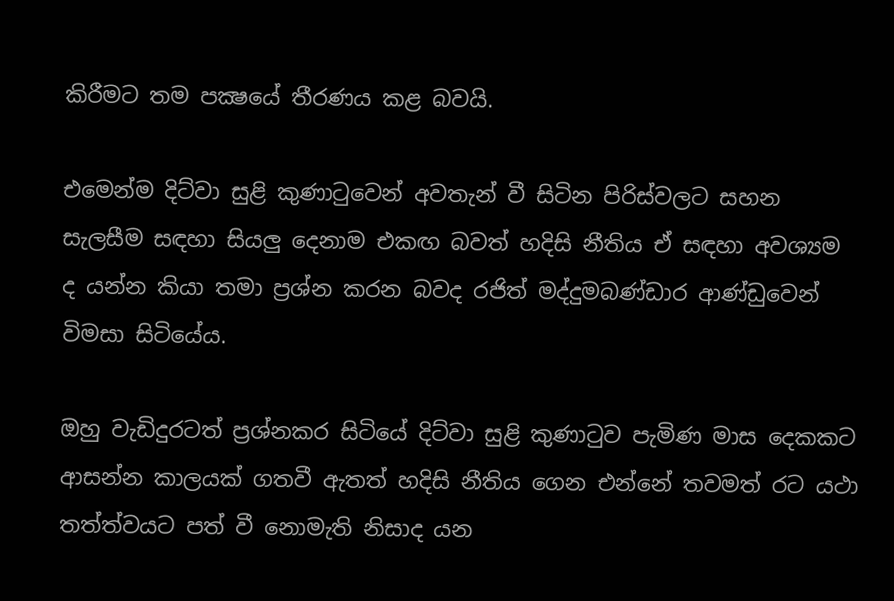කිරීමට තම පක්‍ෂයේ තීරණය කළ බවයි.

එමෙන්ම දිට්වා සුළි කුණාටුවෙන් අවතැන් වී සිටින පිරිස්වලට සහන සැලසීම සඳහා සියලු දෙනාම එකඟ බවත් හදිසි නීතිය ඒ සඳහා අවශ්‍යම ද යන්න කියා තමා ප්‍රශ්න කරන බවද රජිත් මද්දුමබණ්ඩාර ආණ්ඩුවෙන් විමසා සිටියේය.

ඔහු වැඩිදුරටත් ප්‍රශ්නකර සිටියේ දිට්වා සුළි කුණාටුව පැමිණ මාස දෙකකට ආසන්න කාලයක් ගතවී ඇතත් හදිසි නීතිය ගෙන එන්නේ තවමත් රට යථා තත්ත්වයට පත් වී නොමැති නිසාද යන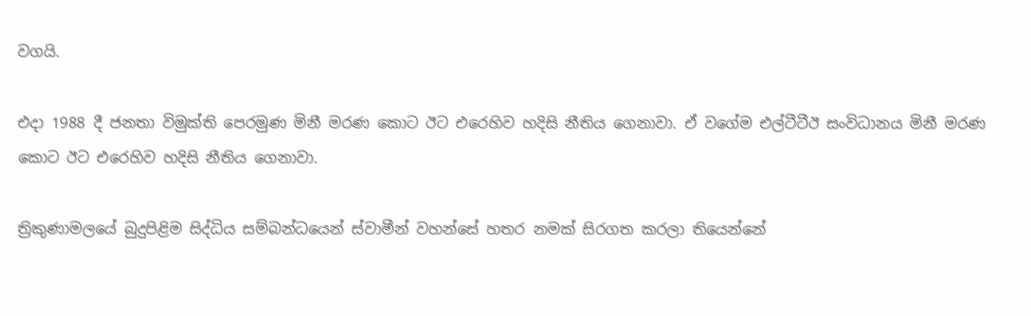වගයි.

එදා 1988 දී ජනතා විමුක්ති පෙරමුණ මිනී මරණ කොට ඊට එරෙහිව හදිසි නීතිය ගෙනාවා. ඒ වගේම එල්ටීටීඊ සංවිධානය මිනී මරණ කොට ඊට එරෙහිව හදිසි නීතිය ගෙනාවා.

ත්‍රිකුණාමලයේ බුදුපිළිම සිද්ධිය සම්බන්ධයෙන් ස්වාමීන් වහන්සේ හතර නමක් සිරගත කරලා තියෙන්නේ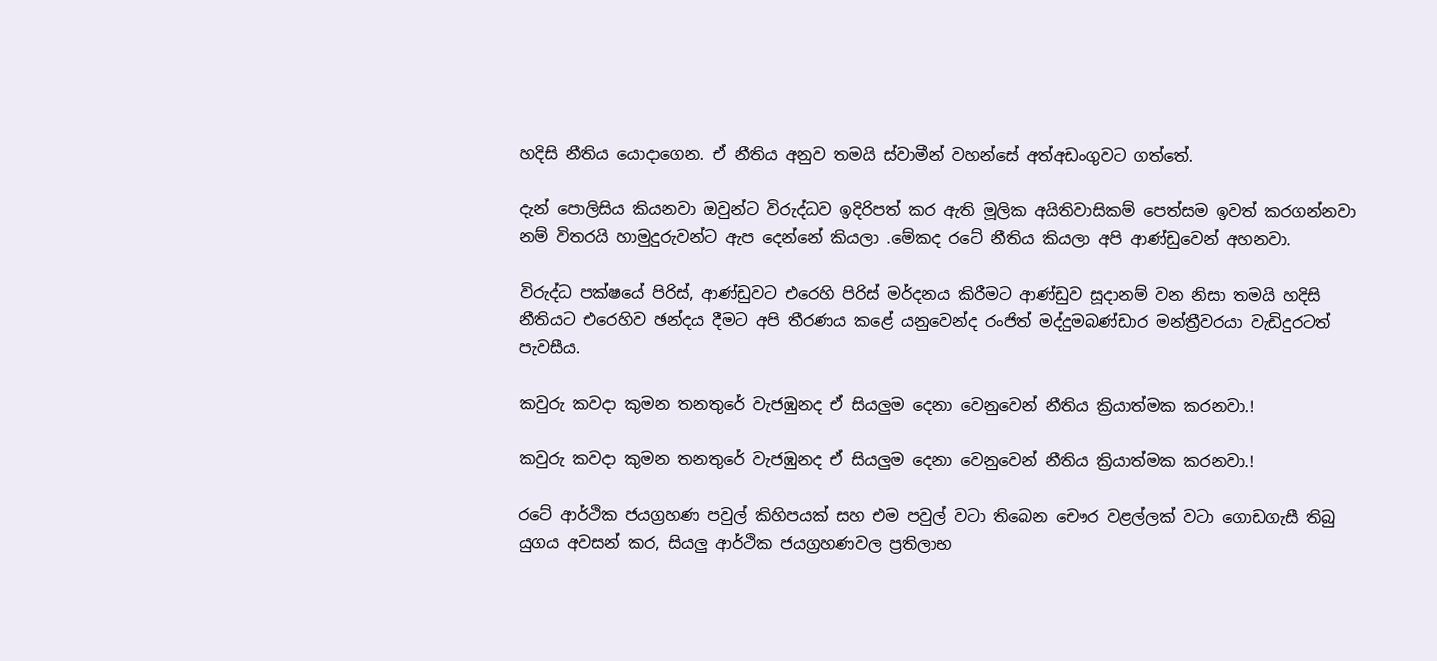හදිසි නීතිය යොදාගෙන. ඒ නීතිය අනුව තමයි ස්වාමීන් වහන්සේ අත්අඩංගුවට ගත්තේ.

දැන් පොලිසිය කියනවා ඔවුන්ට විරුද්ධව ඉදිරිපත් කර ඇති මූලික අයිතිවාසිකම් පෙත්සම ඉවත් කරගන්නවා නම් විතරයි හාමුදුරුවන්ට ඇප දෙන්නේ කියලා .මේකද රටේ නීතිය කියලා අපි ආණ්ඩුවෙන් අහනවා.

විරුද්ධ පක්ෂයේ පිරිස්, ආණ්ඩුවට එරෙහි පිරිස් මර්දනය කිරීමට ආණ්ඩුව සූදානම් වන නිසා තමයි හදිසි නීතියට එරෙහිව ඡන්දය දීමට අපි තීරණය කළේ යනුවෙන්ද රංජිත් මද්දුමබණ්ඩාර මන්ත්‍රීවරයා වැඩිදුරටත් පැවසීය.

කවුරු කවදා කුමන තනතුරේ වැජඹුනද ඒ සියලුම දෙනා වෙනුවෙන් නීතිය ක්‍රියාත්මක කරනවා.!

කවුරු කවදා කුමන තනතුරේ වැජඹුනද ඒ සියලුම දෙනා වෙනුවෙන් නීතිය ක්‍රියාත්මක කරනවා.!

රටේ ආර්ථික ජයග්‍රහණ පවුල් කිහිපයක් සහ එම පවුල් වටා තිබෙන චෞර වළල්ලක් වටා ගොඩගැසී තිබු යුගය අවසන් කර, සියලු ආර්ථික ජයග්‍රහණවල ප්‍රතිලාභ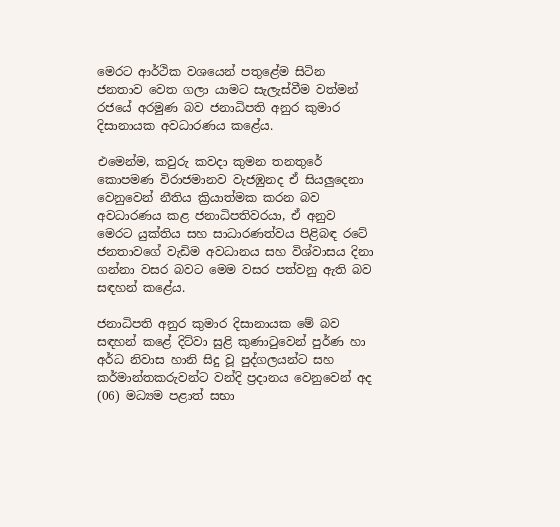මෙරට ආර්ථික වශයෙන් පතුළේම සිටින ජනතාව වෙත ගලා යාමට සැලැස්වීම වත්මන් රජයේ අරමුණ බව ජනාධිපති අනුර කුමාර දිසානායක අවධාරණය කළේය.

එමෙන්ම, කවුරු කවදා කුමන තනතුරේ කොපමණ විරාජමානව වැජඹුනද ඒ සියලුදෙනා වෙනුවෙන් නීතිය ක්‍රියාත්මක කරන බව අවධාරණය කළ ජනාධිපතිවරයා, ඒ අනුව මෙරට යුක්තිය සහ සාධාරණත්වය පිළිබඳ රටේ ජනතාවගේ වැඩිම අවධානය සහ විශ්වාසය දිනා ගන්නා වසර බවට මෙම වසර පත්වනු ඇති බව සඳහන් කළේය.

ජනාධිපති අනුර කුමාර දිසානායක මේ බව සඳහන් කළේ දිට්වා සුළි කුණාටුවෙන් පුර්ණ හා අර්ධ නිවාස හානි සිදු වූ පුද්ගලයන්ට සහ කර්මාන්තකරුවන්ට වන්දි ප්‍රදානය වෙනුවෙන් අද (06) මධ්‍යම පළාත් සභා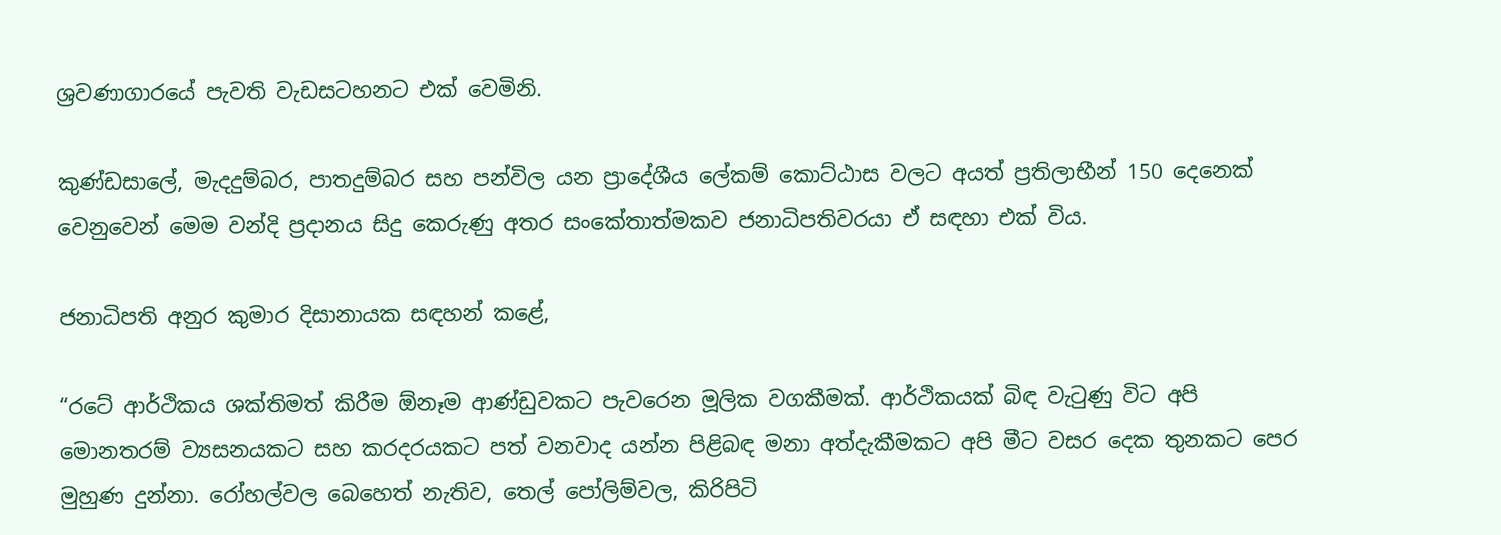ශ්‍රවණාගාරයේ පැවති වැඩසටහනට එක් වෙමිනි.

කුණ්ඩසාලේ, මැදදුම්බර, පාතදුම්බර සහ පන්විල යන ප්‍රාදේශීය ලේකම් කොට්ඨාස වලට අයත් ප්‍රතිලාභීන් 150 දෙනෙක් වෙනුවෙන් මෙම වන්දි ප්‍රදානය සිදු කෙරුණු අතර සංකේතාත්මකව ජනාධිපතිවරයා ඒ සඳහා එක් විය.

ජනාධිපති අනුර කුමාර දිසානායක සඳහන් කළේ,

“රටේ ආර්ථිකය ශක්තිමත් කිරීම ඕනෑම ආණ්ඩුවකට පැවරෙන මූලික වගකීමක්. ආර්ථිකයක් බිඳ වැටුණු විට අපි මොනතරම් ව්‍යසනයකට සහ කරදරයකට පත් වනවාද යන්න පිළිබඳ මනා අත්දැකීමකට අපි මීට වසර දෙක තුනකට පෙර මුහුණ දුන්නා. රෝහල්වල බෙහෙත් නැතිව, තෙල් පෝලිම්වල, කිරිපිටි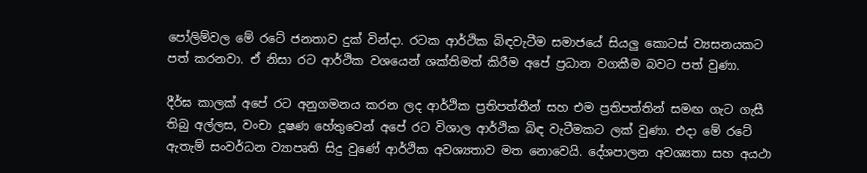පෝලිම්වල මේ රටේ ජනතාව දුක් වින්දා. රටක ආර්ථික බිඳවැටීම සමාජයේ සියලු කොටස් ව්‍යසනයකට පත් කරනවා. ඒ නිසා රට ආර්ථික වශයෙන් ශක්තිමත් කිරීම අපේ ප්‍රධාන වගකීම බවට පත් වුණා.

දීර්ඝ කාලක් අපේ රට අනුගමනය කරන ලද ආර්ථික ප්‍රතිපත්තීන් සහ එම ප්‍රතිපත්තින් සමඟ ගැට ගැසී තිබු අල්ලස, වංචා දූෂණ හේතුවෙන් අපේ රට විශාල ආර්ථික බිඳ වැටීමකට ලක් වුණා. එදා මේ රටේ ඇතැම් සංවර්ධන ව්‍යාපෘති සිදු වුණේ ආර්ථික අවශ්‍යතාව මත නොවෙයි. දේශපාලන අවශ්‍යතා සහ අයථා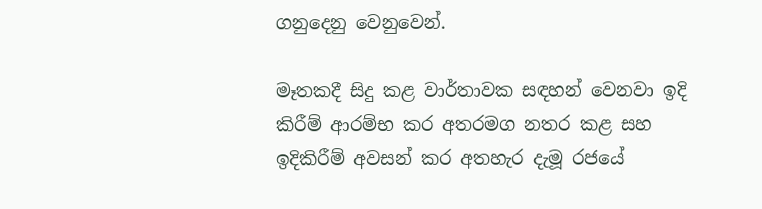ගනුදෙනු වෙනුවෙන්.

මෑතකදී සිදු කළ වාර්තාවක සඳහන් වෙනවා ඉදි කිරීම් ආරම්භ කර අතරමග නතර කළ සහ ඉදිකිරීම් අවසන් කර අතහැර දැමූ රජයේ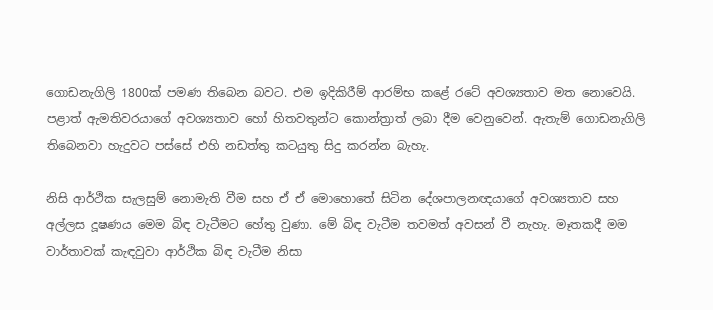ගොඩනැගිලි 1800ක් පමණ තිබෙන බවට. එම ඉදිකිරීම් ආරම්භ කළේ රටේ අවශ්‍යතාව මත නොවෙයි. පළාත් ඇමතිවරයාගේ අවශ්‍යතාව හෝ හිතවතුන්ට කොන්ත්‍රාත් ලබා දීම වෙනුවෙන්. ඇතැම් ගොඩනැගිලි තිබෙනවා හැදුවට පස්සේ එහි නඩත්තු කටයුතු සිදු කරන්න බැහැ.

නිසි ආර්ථික සැලසුම් නොමැති වීම සහ ඒ ඒ මොහොතේ සිටින දේශපාලනඥයාගේ අවශ්‍යතාව සහ අල්ලස දූෂණය මෙම බිඳ වැටීමට හේතු වුණා. මේ බිඳ වැටීම තවමත් අවසන් වී නැහැ. මෑතකදී මම වාර්තාවක් කැඳවුවා ආර්ථික බිඳ වැටීම නිසා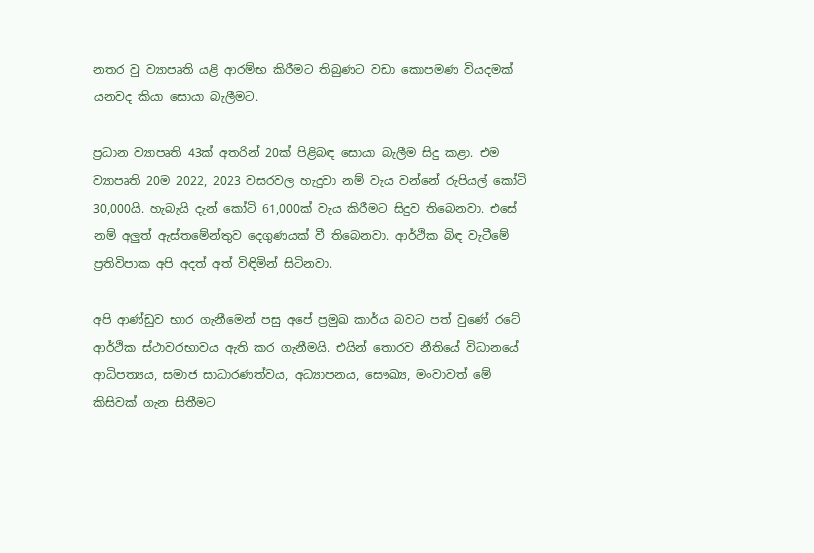නතර වු ව්‍යාපෘති යළි ආරම්භ කිරීමට තිබුණට වඩා කොපමණ වියදමක් යනවද කියා සොයා බැලීමට.

ප්‍රධාන ව්‍යාපෘති 43ක් අතරින් 20ක් පිළිබඳ සොයා බැලීම සිදු කළා. එම ව්‍යාපෘති 20ම 2022, 2023 වසරවල හැදුවා නම් වැය වන්නේ රුපියල් කෝටි 30,000යි. හැබැයි දැන් කෝටි 61,000ක් වැය කිරීමට සිදුව තිබෙනවා. එසේ නම් අලුත් ඇස්තමේන්තුව දෙගුණයක් වී තිබෙනවා. ආර්ථික බිඳ වැටීමේ ප්‍රතිවිපාක අපි අදත් අත් විඳිමින් සිටිනවා.

අපි ආණ්ඩුව භාර ගැනීමෙන් පසු අපේ ප්‍රමුඛ කාර්ය බවට පත් වුණේ රටේ ආර්ථික ස්ථාවරභාවය ඇති කර ගැනීමයි. එයින් තොරව නීතියේ විධානයේ ආධිපත්‍යය, සමාජ සාධාරණත්වය, අධ්‍යාපනය, සෞඛ්‍ය, මංවාවත් මේ කිසිවක් ගැන සිතීමට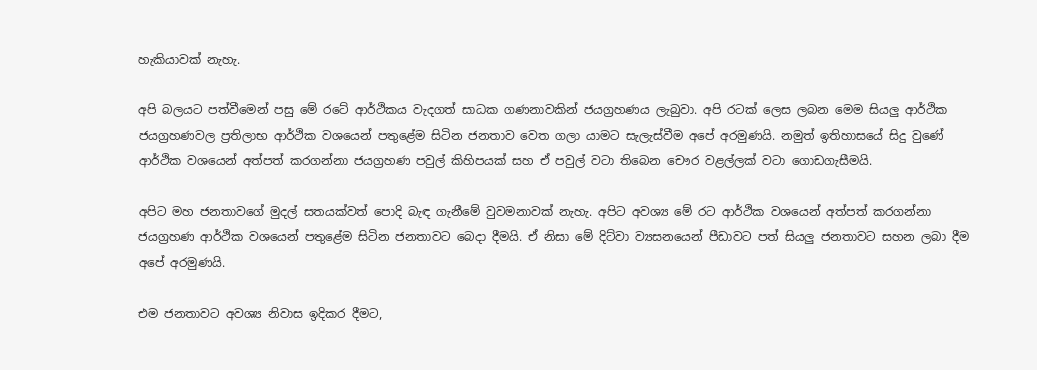හැකියාවක් නැහැ.

අපි බලයට පත්වීමෙන් පසු මේ රටේ ආර්ථිකය වැදගත් සාධක ගණනාවකින් ජයග්‍රහණය ලැබුවා. අපි රටක් ලෙස ලබන මෙම සියලු ආර්ථික ජයග්‍රහණවල ප්‍රතිලාභ ආර්ථික වශයෙන් පතුළේම සිටින ජනතාව වෙත ගලා යාමට සැලැස්වීම අපේ අරමුණයි. නමුත් ඉතිහාසයේ සිදු වුණේ ආර්ථික වශයෙන් අත්පත් කරගන්නා ජයග්‍රහණ පවුල් කිහිපයක් සහ ඒ පවුල් වටා තිබෙන චෞර වළල්ලක් වටා ගොඩගැසීමයි.

අපිට මහ ජනතාවගේ මුදල් සතයක්වත් පොදි බැඳ ගැනීමේ වුවමනාවක් නැහැ. අපිට අවශ්‍ය මේ රට ආර්ථික වශයෙන් අත්පත් කරගන්නා ජයග්‍රහණ ආර්ථික වශයෙන් පතුළේම සිටින ජනතාවට බෙදා දීමයි. ඒ නිසා මේ දිට්වා ව්‍යසනයෙන් පීඩාවට පත් සියලු ජනතාවට සහන ලබා දීම අපේ අරමුණයි.

එම ජනතාවට අවශ්‍ය නිවාස ඉදිකර දීමට,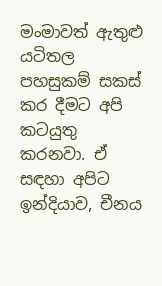මංමාවත් ඇතුළු යටිතල පහසුකම් සකස් කර දීමට අපි කටයුතු කරනවා. ඒ සඳහා අපිට ඉන්දියාව, චීනය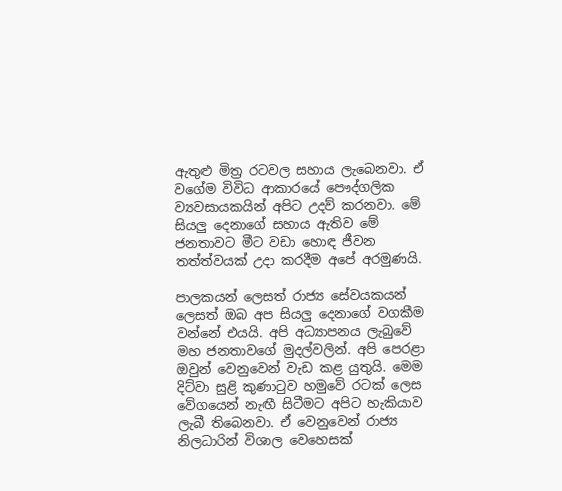ඇතුළු මිත්‍ර රටවල සහාය ලැබෙනවා. ඒ වගේම විවිධ ආකාරයේ පෞද්ගලික ව්‍යවසායකයින් අපිට උදව් කරනවා. මේ සියලු දෙනාගේ සහාය ඇතිව මේ ජනතාවට මීට වඩා හොඳ ජීවන තත්ත්වයක් උදා කරදීම අපේ අරමුණයි.

පාලකයන් ලෙසත් රාජ්‍ය සේවයකයන් ලෙසත් ඔබ අප සියලු දෙනාගේ වගකීම වන්නේ එයයි. අපි අධ්‍යාපනය ලැබුවේ මහ ජනතාවගේ මුදල්වලින්. අපි පෙරළා ඔවුන් වෙනුවෙන් වැඩ කළ යුතුයි. මෙම දිට්වා සුළි කුණාටුව හමුවේ රටක් ලෙස වේගයෙන් නැඟී සිටීමට අපිට හැකියාව ලැබී තිබෙනවා. ඒ වෙනුවෙන් රාජ්‍ය නිලධාරින් විශාල වෙහෙසක්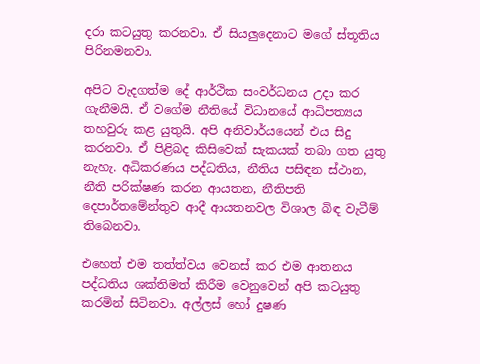දරා කටයුතු කරනවා. ඒ සියලුදෙනාට මගේ ස්තූතිය පිරිනමනවා.

අපිට වැදගත්ම දේ ආර්ථික සංවර්ධනය උදා කර ගැනීමයි. ඒ වගේම නීතියේ විධානයේ ආධිපත්‍යය තහවුරු කළ යුතුයි. අපි අනිවාර්යයෙන් එය සිදු කරනවා. ඒ පිළිබද කිසිවෙක් සැකයක් තබා ගත යුතු නැහැ. අධිකරණය පද්ධතිය, නීතිය පසිඳන ස්ථාන, නීති පරික්ෂණ කරන ආයතන, නීතිපති දෙපාර්තමේන්තුව ආදී ආයතනවල විශාල බිඳ වැටීම් තිබෙනවා.

එහෙත් එම තත්ත්වය වෙනස් කර එම ආතනය පද්ධතිය ශක්තිමත් කිරීම වෙනුවෙන් අපි කටයුතු කරමින් සිටිනවා. අල්ලස් හෝ දුෂණ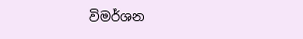විමර්ශන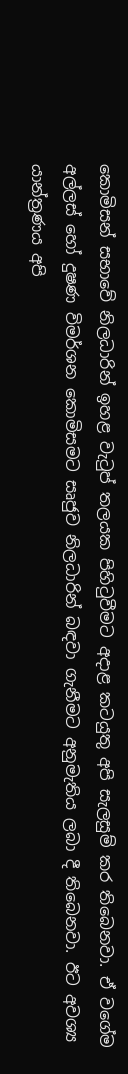කොමිසන් සභාවේ නිලධාරින් ඉහළ වැටුප් තලයක පිහිටුවීමට අදාළ කටයුතු අපි සැලසුම් කර තිබෙනවා. ඒ වගේම අල්ලස් හෝ දුෂණ විමර්ශන කොමිසමට සෘජුව නිලධාරින් බඳවා ගැනීමට අනුමැතිය ලබා දී තිබෙනවා. ඊට අවශ්‍ය යාන්ත්‍රණය අපි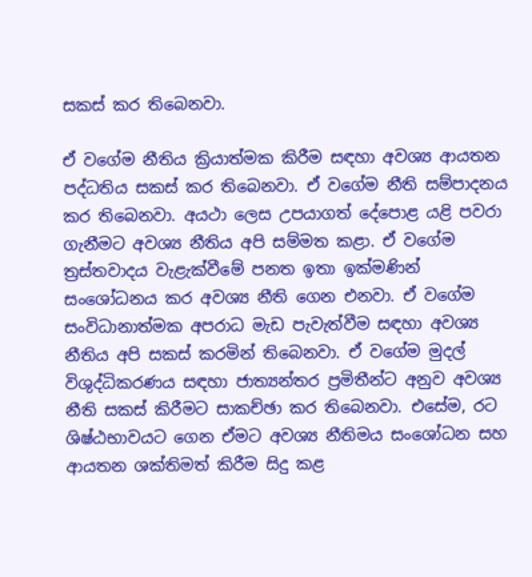සකස් කර තිබෙනවා.

ඒ වගේම නීතිය ක්‍රියාත්මක කිරීම සඳහා අවශ්‍ය ආයතන පද්ධතිය සකස් කර තිබෙනවා. ඒ වගේම නීති සම්පාදනය කර තිබෙනවා. අයථා ලෙස උපයාගත් දේපොළ යළි පවරා ගැනීමට අවශ්‍ය නීතිය අපි සම්මත කළා. ඒ වගේම ත්‍රස්තවාදය වැළැක්වීමේ පනත ඉතා ඉක්මණින් සංශෝධනය කර අවශ්‍ය නීති ගෙන එනවා. ඒ වගේම සංවිධානාත්මක අපරාධ මැඩ පැවැත්වීම සඳහා අවශ්‍ය නීතිය අපි සකස් කරමින් තිබෙනවා. ඒ වගේම මුදල් විශුද්ධිකරණය සඳහා ජාත්‍යන්තර ප්‍රමිතීන්ට අනුව අවශ්‍ය නීති සකස් කිරීමට සාකච්ඡා කර තිබෙනවා. එසේම, රට ශිෂ්ඨභාවයට ගෙන ඒමට අවශ්‍ය නීතිමය සංශෝධන සහ ආයතන ශක්තිමත් කිරීම සිදු කළ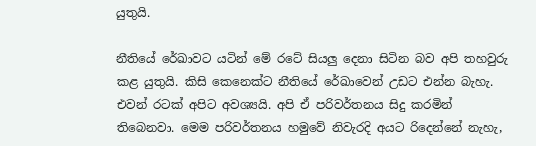යුතුයි.

නීතියේ රේඛාවට යටින් මේ රටේ සියලු දෙනා සිටින බව අපි තහවුරු කළ යුතුයි. කිසි කෙනෙක්ට නීතියේ රේඛාවෙන් උඩට එන්න බැහැ. එවන් රටක් අපිට අවශ්‍යයි. අපි ඒ පරිවර්තනය සිදු කරමින් තිබෙනවා. මෙම පරිවර්තනය හමුවේ නිවැරදි අයට රිදෙන්නේ නැහැ,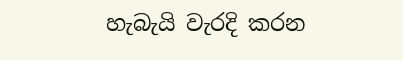හැබැයි වැරදි කරන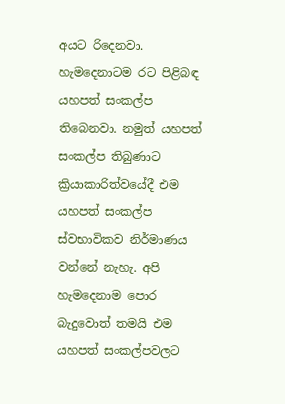අයට රිදෙනවා. හැමදෙනාටම රට පිළිබඳ යහපත් සංකල්ප තිබෙනවා. නමුත් යහපත් සංකල්ප තිබුණාට ක්‍රියාකාරිත්වයේදී එම යහපත් සංකල්ප ස්වභාවිකව නිර්මාණය වන්නේ නැහැ. අපි හැමදෙනාම පොර බැදුවොත් තමයි එම යහපත් සංකල්පවලට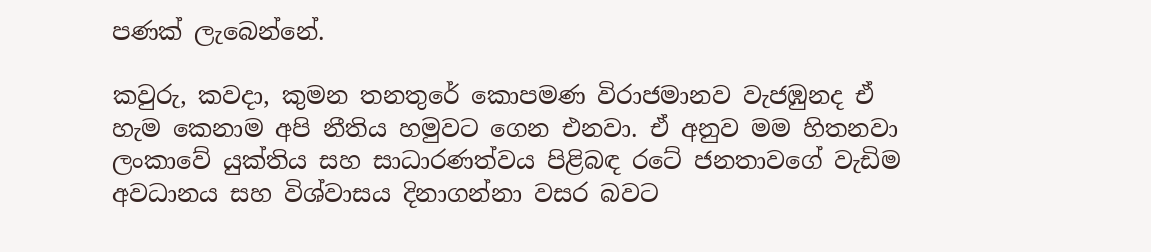පණක් ලැබෙන්නේ.

කවුරු, කවදා, කුමන තනතුරේ කොපමණ විරාජමානව වැජඹුනද ඒ හැම කෙනාම අපි නීතිය හමුවට ගෙන එනවා. ඒ අනුව මම හිතනවා ලංකාවේ යුක්තිය සහ සාධාරණත්වය පිළිබඳ රටේ ජනතාවගේ වැඩිම අවධානය සහ විශ්වාසය දිනාගන්නා වසර බවට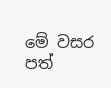මේ වසර පත්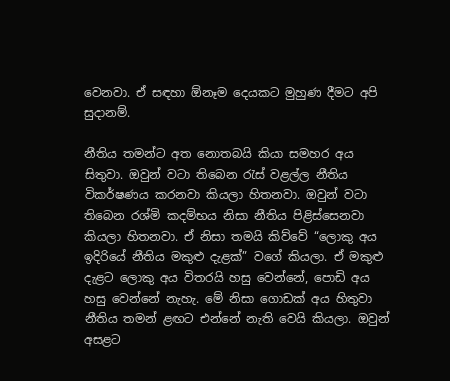වෙනවා. ඒ සඳහා ඕනෑම දෙයකට මුහුණ දීමට අපි සුදානම්.

නීතිය තමන්ට අත නොතබයි කියා සමහර අය සිතුවා. ඔවුන් වටා තිබෙන රැස් වළල්ල නීතිය විකර්ෂණය කරනවා කියලා හිතනවා. ඔවුන් වටා තිබෙන රශ්මි කදම්භය නිසා නීතිය පිළිස්සෙනවා කියලා හිතනවා. ඒ නිසා තමයි කිව්වේ “ලොකු අය ඉදිරියේ නීතිය මකුළු දැළක්” වගේ කියලා. ඒ මකුළු දැළට ලොකු අය විතරයි හසු වෙන්නේ, පොඩි අය හසු වෙන්නේ නැහැ. මේ නිසා ගොඩක් අය හිතුවා නීතිය තමන් ළඟට එන්නේ නැති වෙයි කියලා. ඔවුන් අසළට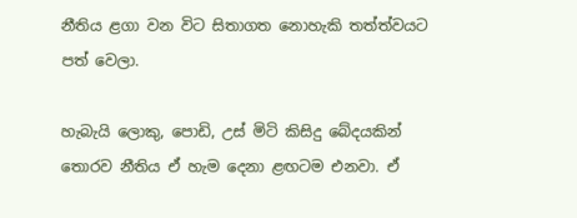නීතිය ළගා වන විට සිතාගත නොහැකි තත්ත්වයට පත් වෙලා.

හැබැයි ලොකු, පොඩි, උස් මිටි කිසිදු බේදයකින් තොරව නීතිය ඒ හැම දෙනා ළඟටම එනවා. ඒ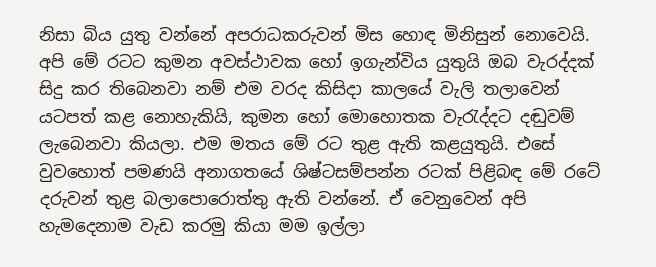නිසා බිය යුතු වන්නේ අපරාධකරුවන් මිස හොඳ මිනිසුන් නොවෙයි. අපි මේ රටට කුමන අවස්ථාවක හෝ ඉගැන්විය යුතුයි ඔබ වැරද්දක් සිදු කර තිබෙනවා නම් එම වරද කිසිදා කාලයේ වැලි තලාවෙන් යටපත් කළ නොහැකියි, කුමන හෝ මොහොතක වැරැද්දට දඬුවම් ලැබෙනවා කියලා. එම මතය මේ රට තුළ ඇති කළයුතුයි. එසේ වුවහොත් පමණයි අනාගතයේ ශිෂ්ටසම්පන්න රටක් පිළිබඳ මේ රටේ දරුවන් තුළ බලාපොරොත්තු ඇති වන්නේ. ඒ වෙනුවෙන් අපි හැමදෙනාම වැඩ කරමු කියා මම ඉල්ලා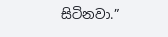සිටිනවා.”